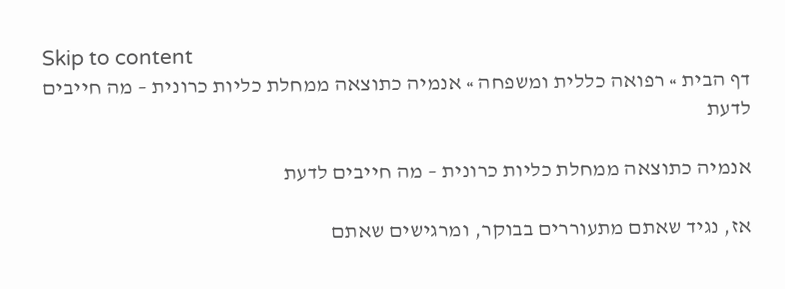Skip to content
דף הבית » רפואה כללית ומשפחה » אנמיה כתוצאה ממחלת כליות כרונית – מה חייבים לדעת

אנמיה כתוצאה ממחלת כליות כרונית – מה חייבים לדעת

אז, נגיד שאתם מתעוררים בבוקר, ומרגישים שאתם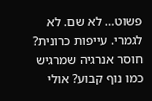פשוט… לא שם. לא לגמרי. עייפות כרונית? חוסר אנרגיה שמרגיש כמו נוף קבוע? אולי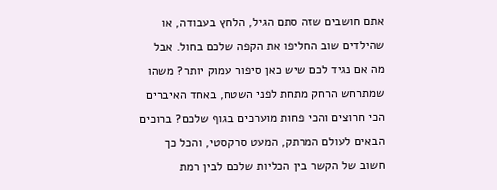אתם חושבים שזה סתם הגיל, הלחץ בעבודה, או שהילדים שוב החליפו את הקפה שלכם בחול. אבל מה אם נגיד לכם שיש כאן סיפור עמוק יותר? משהו שמתרחש הרחק מתחת לפני השטח, באחד האיברים הכי חרוצים והכי פחות מוערכים בגוף שלכם? ברוכים הבאים לעולם המרתק, המעט סרקסטי, והכל כך חשוב של הקשר בין הכליות שלכם לבין רמת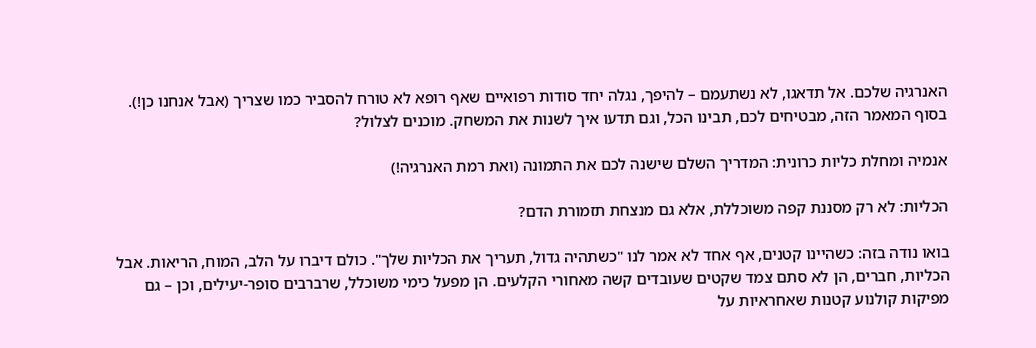האנרגיה שלכם. אל תדאגו, לא נשתעמם – להיפך, נגלה יחד סודות רפואיים שאף רופא לא טורח להסביר כמו שצריך (אבל אנחנו כן!). בסוף המאמר הזה, מבטיחים לכם, תבינו הכל, וגם תדעו איך לשנות את המשחק. מוכנים לצלול?

אנמיה ומחלת כליות כרונית: המדריך השלם שישנה לכם את התמונה (ואת רמת האנרגיה!)

הכליות: לא רק מסננת קפה משוכללת, אלא גם מנצחת תזמורת הדם?

בואו נודה בזה: כשהיינו קטנים, אף אחד לא אמר לנו "כשתהיה גדול, תעריך את הכליות שלך". כולם דיברו על הלב, המוח, הריאות. אבל הכליות, חברים, הן לא סתם צמד שקטים שעובדים קשה מאחורי הקלעים. הן מפעל כימי משוכלל, שרברבים סופר-יעילים, וכן – גם מפיקות קולנוע קטנות שאחראיות על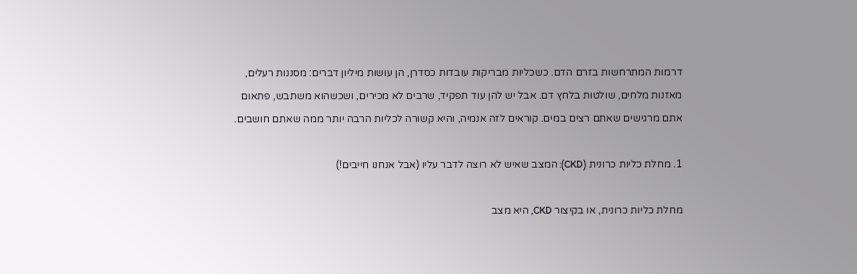דרמות המתרחשות בזרם הדם. כשכליות מבריקות עובדות כסדרן, הן עושות מיליון דברים: מסננות רעלים, מאזנות מלחים, שולטות בלחץ דם. אבל יש להן עוד תפקיד, שרבים לא מכירים, ושכשהוא משתבש, פתאום אתם מרגישים שאתם רצים במים. קוראים לזה אנמיה, והיא קשורה לכליות הרבה יותר ממה שאתם חושבים.

1. מחלת כליות כרונית (CKD): המצב שאיש לא רוצה לדבר עליו (אבל אנחנו חייבים!)

מחלת כליות כרונית, או בקיצור CKD, היא מצב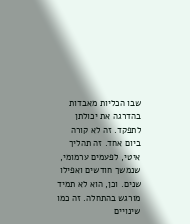שבו הכליות מאבדות בהדרגה את יכולתן לתפקד. זה לא קורה ביום אחד. זה תהליך איטי, לפעמים ערמומי, שנמשך חודשים ואפילו שנים. וכן, הוא לא תמיד מורגש בהתחלה. זה כמו שינויים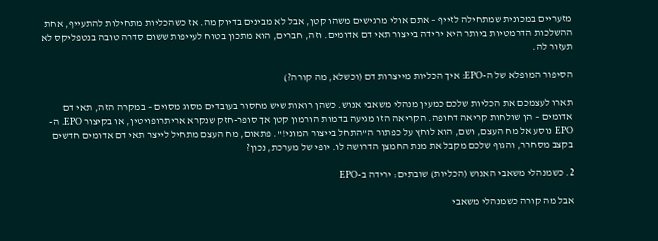מזעריים במכונית שמתחילה לזייף – אתם אולי מרגישים משהו קטן, אבל לא מבינים בדיוק מה. אז כשהכליות מתחילות להתעייף, אחת ההשלכות הדרמטיות ביותר היא ירידה בייצור תאי דם אדומים. וזה, חברים, הוא מתכון בטוח לעייפות ששום סדרה טובה בנטפליקס לא תעזור לה.

הסיפור המופלא של ה-EPO: איך הכליות מייצרות דם (וכשלא, מה קורה?)

תארו לעצמכם את הכליות שלכם כמעין מנהלי משאבי אנוש. כשהן רואות שיש מחסור בעובדים מסוג מסוים – במקרה הזה, תאי דם אדומים – הן שולחות קריאה דחופה. הקריאה הזו מגיעה בדמות הורמון קטן אך סופר-חזק שנקרא אריתרופויטין, או בקיצור EPO. ה-EPO נוסע אל מח העצם, ושם, הוא לוחץ על כפתור ה"התחל בייצור המוני!". פתאום, מח העצם מתחיל לייצר תאי דם אדומים חדשים בקצב מסחרר, והגוף שלכם מקבל את מנת החמצן הדרושה לו. יופי של מערכת, נכון?

2. כשמנהלי משאבי האנוש (הכליות) שובתים: ירידה ב-EPO

אבל מה קורה כשמנהלי משאבי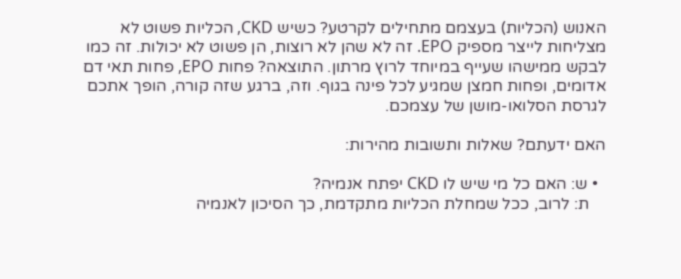האנוש (הכליות) בעצמם מתחילים לקרטע? כשיש CKD, הכליות פשוט לא מצליחות לייצר מספיק EPO. זה לא שהן לא רוצות, הן פשוט לא יכולות. זה כמו לבקש ממישהו שעייף במיוחד לרוץ מרתון. התוצאה? פחות EPO, פחות תאי דם אדומים, ופחות חמצן שמגיע לכל פינה בגוף. וזה, ברגע שזה קורה, הופך אתכם לגרסת הסלואו-מושן של עצמכם.

האם ידעתם? שאלות ותשובות מהירות:

  • ש: האם כל מי שיש לו CKD יפתח אנמיה?
    ת: לרוב, ככל שמחלת הכליות מתקדמת, כך הסיכון לאנמיה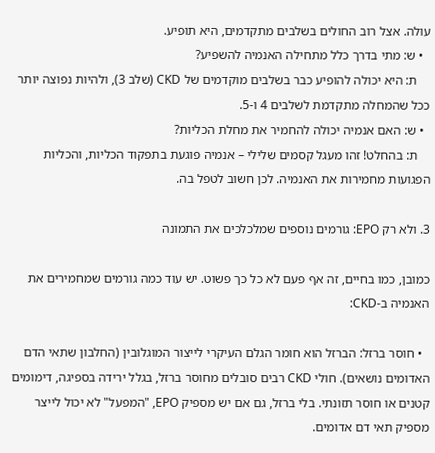עולה. אצל רוב החולים בשלבים מתקדמים, היא תופיע.
  • ש: מתי בדרך כלל מתחילה האנמיה להשפיע?
    ת: היא יכולה להופיע כבר בשלבים מוקדמים של CKD (שלב 3), ולהיות נפוצה יותר ככל שהמחלה מתקדמת לשלבים 4 ו-5.
  • ש: האם אנמיה יכולה להחמיר את מחלת הכליות?
    ת: בהחלט! זהו מעגל קסמים שלילי – אנמיה פוגעת בתפקוד הכליות, והכליות הפגועות מחמירות את האנמיה. לכן חשוב לטפל בה.

3. ולא רק EPO: גורמים נוספים שמלכלכים את התמונה

כמובן, כמו בחיים, זה אף פעם לא כל כך פשוט. יש עוד כמה גורמים שמחמירים את האנמיה ב-CKD:

  • חוסר ברזל: הברזל הוא חומר הגלם העיקרי לייצור המוגלובין (החלבון שתאי הדם האדומים נושאים). חולי CKD רבים סובלים מחוסר ברזל, בגלל ירידה בספיגה, דימומים קטנים או חוסר תזונתי. בלי ברזל, גם אם יש מספיק EPO, "המפעל" לא יכול לייצר מספיק תאי דם אדומים.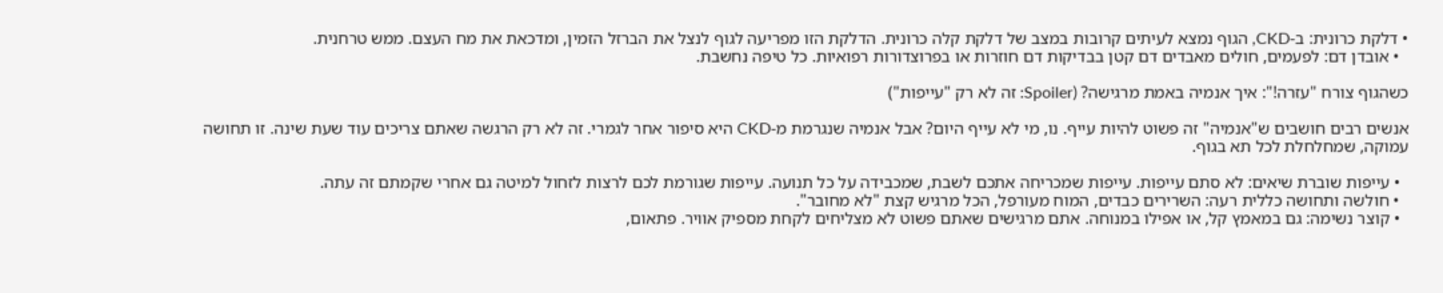• דלקת כרונית: ב-CKD, הגוף נמצא לעיתים קרובות במצב של דלקת קלה כרונית. הדלקת הזו מפריעה לגוף לנצל את הברזל הזמין, ומדכאת את מח העצם. ממש טרחנית.
  • אובדן דם: לפעמים, חולים מאבדים דם קטן בבדיקות דם חוזרות או בפרוצדורות רפואיות. כל טיפה נחשבת.

כשהגוף צורח "עזרה!": איך אנמיה באמת מרגישה? (Spoiler: זה לא רק "עייפות")

אנשים רבים חושבים ש"אנמיה" זה פשוט להיות עייף. נו, מי לא עייף היום? אבל אנמיה שנגרמת מ-CKD היא סיפור אחר לגמרי. זה לא רק הרגשה שאתם צריכים עוד שעת שינה. זו תחושה עמוקה, שמחלחלת לכל תא בגוף.

  • עייפות שוברת שיאים: לא סתם עייפות. עייפות שמכריחה אתכם לשבת, שמכבידה על כל תנועה. עייפות שגורמת לכם לרצות לזחול למיטה גם אחרי שקמתם זה עתה.
  • חולשה ותחושה כללית רעה: השרירים כבדים, המוח מעורפל, הכל מרגיש קצת "לא מחובר".
  • קוצר נשימה: גם במאמץ קל, או אפילו במנוחה. אתם מרגישים שאתם פשוט לא מצליחים לקחת מספיק אוויר. פתאום,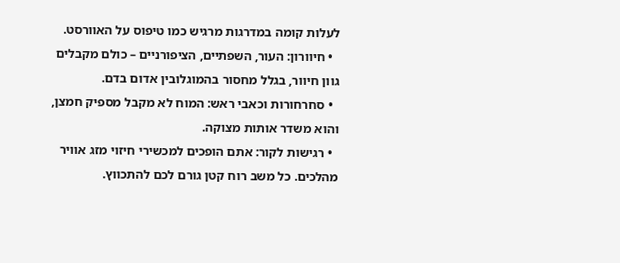לעלות קומה במדרגות מרגיש כמו טיפוס על האוורסט.
  • חיוורון: העור, השפתיים, הציפורניים – כולם מקבלים גוון חיוור, בגלל מחסור בהמוגלובין אדום בדם.
  • סחרחורות וכאבי ראש: המוח לא מקבל מספיק חמצן, והוא משדר אותות מצוקה.
  • רגישות לקור: אתם הופכים למכשירי חיזוי מזג אוויר מהלכים. כל משב רוח קטן גורם לכם להתכווץ.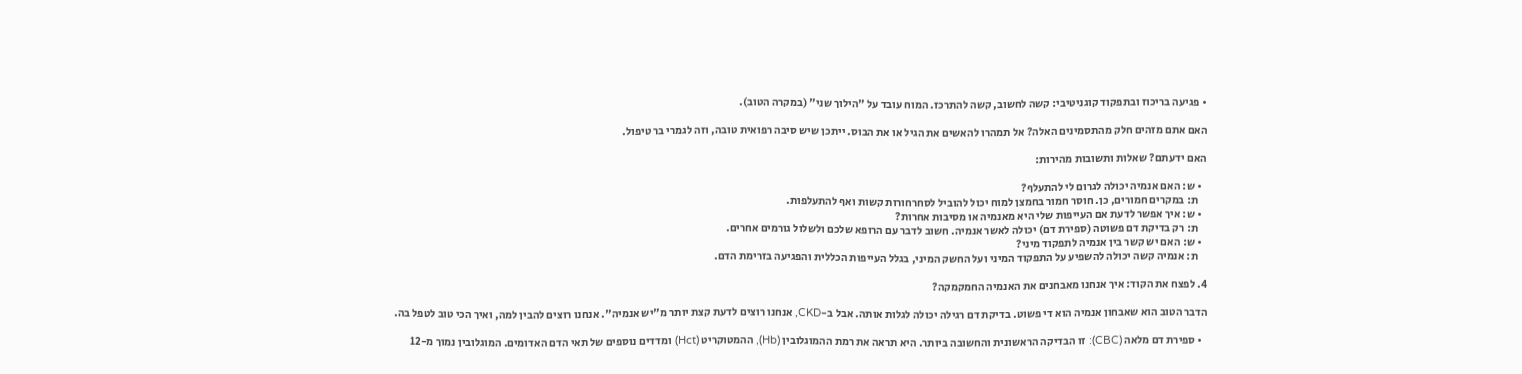• פגיעה בריכוז ובתפקוד קוגניטיבי: קשה לחשוב, קשה להתרכז. המוח עובד על "הילוך שני" (במקרה הטוב).

האם אתם מזהים חלק מהתסמינים האלה? אל תמהרו להאשים את הגיל או את הבוס. ייתכן שיש סיבה רפואית טובה, וזה לגמרי בר טיפול.

האם ידעתם? שאלות ותשובות מהירות:

  • ש: האם אנמיה יכולה לגרום לי להתעלף?
    ת: במקרים חמורים, כן. חוסר חמור בחמצן למוח יכול להוביל לסחרחורות קשות ואף להתעלפות.
  • ש: איך אפשר לדעת אם העייפות שלי היא מאנמיה או מסיבות אחרות?
    ת: רק בדיקת דם פשוטה (ספירת דם) יכולה לאשר אנמיה. חשוב לדבר עם הרופא שלכם ולשלול גורמים אחרים.
  • ש: האם יש קשר בין אנמיה לתפקוד מיני?
    ת: אנמיה קשה יכולה להשפיע על התפקוד המיני ועל החשק המיני, בגלל העייפות הכללית והפגיעה בזרימת הדם.

4. לפצח את הקוד: איך אנחנו מאבחנים את האנמיה החמקמקה?

הדבר הטוב הוא שאבחון אנמיה הוא די פשוט. בדיקת דם רגילה יכולה לגלות אותה. אבל ב-CKD, אנחנו רוצים לדעת קצת יותר מ"יש אנמיה". אנחנו רוצים להבין למה, ואיך הכי טוב לטפל בה.

  • ספירת דם מלאה (CBC): זו הבדיקה הראשונית והחשובה ביותר. היא תראה את רמת ההמוגלובין (Hb), ההמטוקריט (Hct) ומדדים נוספים של תאי הדם האדומים. המוגלובין נמוך מ-12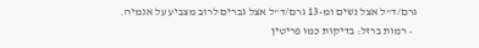גרם/ד"ל אצל נשים ומ-13 גרם/ד"ל אצל גברים לרוב מצביע על אנמיה.
  • רמות ברזל: בדיקות כמו פריטין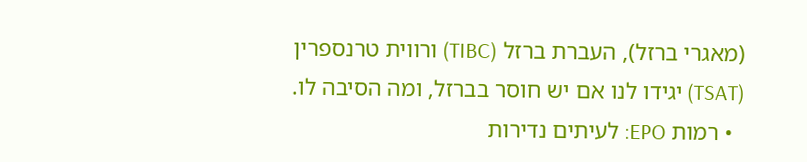(מאגרי ברזל), העברת ברזל (TIBC) ורווית טרנספרין (TSAT) יגידו לנו אם יש חוסר בברזל, ומה הסיבה לו.
  • רמות EPO: לעיתים נדירות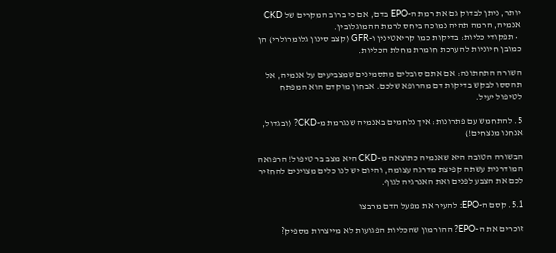יותר, ניתן לבדוק גם את רמת ה-EPO בדם, אם כי ברוב המקרים של CKD אנמיה, הרמה תהיה נמוכה ביחס לרמת ההמוגלובין.
  • תפקודי כליות: בדיקות כמו קריאטינין ו-GFR (קצב סינון גלומרולרי) הן כמובן חיוניות להערכת חומרת מחלת הכליות.

השורה התחתונה: אם אתם סובלים מתסמינים שמצביעים על אנמיה, אל תהססו לבקש בדיקות דם מהרופא שלכם. אבחון מוקדם הוא המפתח לטיפול יעיל.

5. להתחמש עם פתרונות: איך נלחמים באנמיה שנגרמת מ-CKD? (ובגדול, אנחנו מנצחים!)

הבשורה הטובה היא שאנמיה כתוצאה מ-CKD היא מצב בר טיפול! הרפואה המודרנית עשתה קפיצת מדרגה עצומה, והיום יש לנו כלים מצוינים להחזיר לכם את הצבע לפנים ואת האנרגיה לגוף.

5.1. קסם ה-EPO: להעיר את מפעל הדם מרבצו

זוכרים את ה-EPO? ההורמון שהכליות הפגועות לא מייצרות מספיק?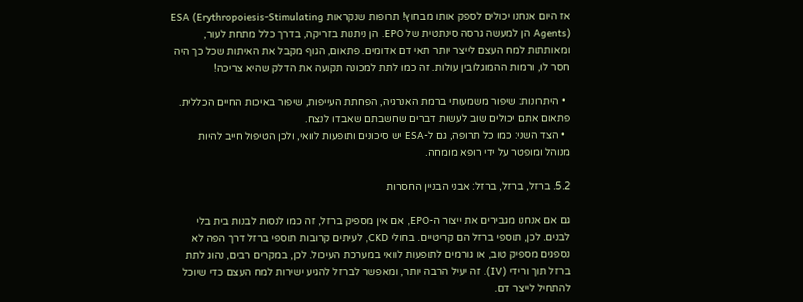אז היום אנחנו יכולים לספק אותו מבחוץ! תרופות שנקראות ESA (Erythropoiesis-Stimulating Agents) הן למעשה גרסה סינתטית של EPO. הן ניתנות בזריקה, בדרך כלל מתחת לעור, ומאותתות למח העצם לייצר יותר תאי דם אדומים. פתאום, הגוף מקבל את האיתות שכל כך היה חסר לו, ורמות ההמוגלובין עולות. זה כמו לתת למכונה תקועה את הדלק שהיא צריכה!

  • היתרונות: שיפור משמעותי ברמת האנרגיה, הפחתת העייפות, שיפור באיכות החיים הכללית. פתאום אתם יכולים שוב לעשות דברים שחשבתם שאבדו לנצח.
  • הצד השני: כמו כל תרופה, גם ל-ESA יש סיכונים ותופעות לוואי, ולכן הטיפול חייב להיות מנוהל ומופטר על ידי רופא מומחה.

5.2. ברזל, ברזל, ברזל: אבני הבניין החסרות

גם אם אנחנו מגבירים את ייצור ה-EPO, אם אין מספיק ברזל, זה כמו לנסות לבנות בית בלי לבנים. לכן, תוספי ברזל הם קריטיים. בחולי CKD, לעיתים קרובות תוספי ברזל דרך הפה לא נספגים מספיק טוב, או גורמים לתופעות לוואי במערכת העיכול. לכן, במקרים רבים, נהוג לתת ברזל תוך ורידי (IV). זה יעיל הרבה יותר, ומאפשר לברזל להגיע ישירות למח העצם כדי שיוכל להתחיל לייצר דם.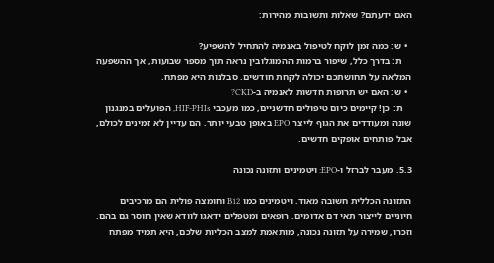האם ידעתם? שאלות ותשובות מהירות:

  • ש: כמה זמן לוקח לטיפול באנמיה להתחיל להשפיע?
    ת: בדרך כלל, שיפור ברמות ההמוגלובין נראה תוך מספר שבועות, אך ההשפעה המלאה על תחושתכם יכולה לקחת חודשים. סבלנות היא מפתח.
  • ש: האם יש תרופות חדשות לאנמיה ב-CKD?
    ת: כן! קיימים כיום טיפולים חדשניים, כמו מעכבי HIF-PHIs, הפועלים במנגנון שונה ומעודדים את הגוף לייצר EPO באופן טבעי יותר. הם עדיין לא זמינים לכולם, אבל פותחים אופקים חדשים.

5.3. מעבר לברזל ו-EPO: ויטמינים ותזונה נכונה

התזונה הכללית חשובה מאוד. ויטמינים כמו B12 וחומצה פולית הם מרכיבים חיוניים לייצור תאי דם אדומים. רופאים ומטפלים ידאגו לוודא שאין חוסר גם בהם. וזכרו, שמירה על תזונה נכונה, מותאמת למצב הכליות שלכם, היא תמיד מפתח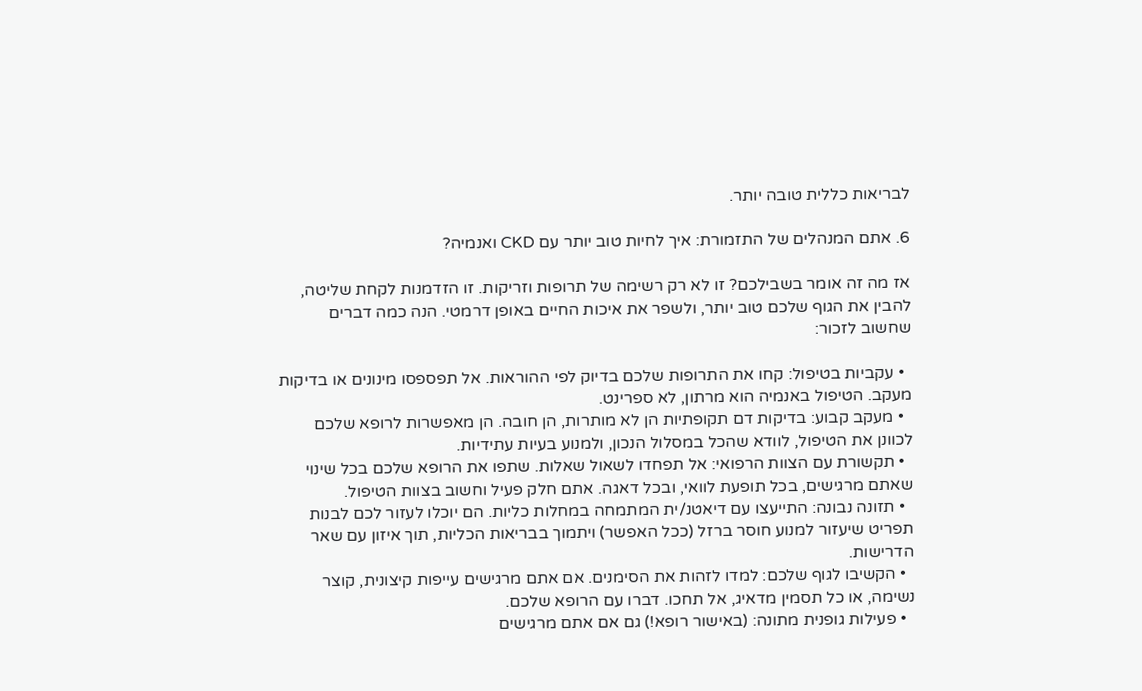לבריאות כללית טובה יותר.

6. אתם המנהלים של התזמורת: איך לחיות טוב יותר עם CKD ואנמיה?

אז מה זה אומר בשבילכם? זו לא רק רשימה של תרופות וזריקות. זו הזדמנות לקחת שליטה, להבין את הגוף שלכם טוב יותר, ולשפר את איכות החיים באופן דרמטי. הנה כמה דברים שחשוב לזכור:

  • עקביות בטיפול: קחו את התרופות שלכם בדיוק לפי ההוראות. אל תפספסו מינונים או בדיקות מעקב. הטיפול באנמיה הוא מרתון, לא ספרינט.
  • מעקב קבוע: בדיקות דם תקופתיות הן לא מותרות, הן חובה. הן מאפשרות לרופא שלכם לכוונן את הטיפול, לוודא שהכל במסלול הנכון, ולמנוע בעיות עתידיות.
  • תקשורת עם הצוות הרפואי: אל תפחדו לשאול שאלות. שתפו את הרופא שלכם בכל שינוי שאתם מרגישים, בכל תופעת לוואי, ובכל דאגה. אתם חלק פעיל וחשוב בצוות הטיפול.
  • תזונה נבונה: התייעצו עם דיאטנ/ית המתמחה במחלות כליות. הם יוכלו לעזור לכם לבנות תפריט שיעזור למנוע חוסר ברזל (ככל האפשר) ויתמוך בבריאות הכליות, תוך איזון עם שאר הדרישות.
  • הקשיבו לגוף שלכם: למדו לזהות את הסימנים. אם אתם מרגישים עייפות קיצונית, קוצר נשימה, או כל תסמין מדאיג, אל תחכו. דברו עם הרופא שלכם.
  • פעילות גופנית מתונה: (באישור רופא!) גם אם אתם מרגישים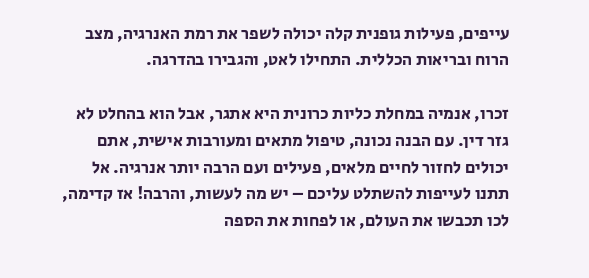עייפים, פעילות גופנית קלה יכולה לשפר את רמת האנרגיה, מצב הרוח ובריאות הכללית. התחילו לאט, והגבירו בהדרגה.

זכרו, אנמיה במחלת כליות כרונית היא אתגר, אבל הוא בהחלט לא גזר דין. עם הבנה נכונה, טיפול מתאים ומעורבות אישית, אתם יכולים לחזור לחיים מלאים, פעילים ועם הרבה יותר אנרגיה. אל תתנו לעייפות להשתלט עליכם – יש מה לעשות, והרבה! אז קדימה, לכו תכבשו את העולם, או לפחות את הספה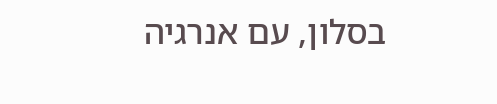בסלון, עם אנרגיה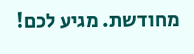מחודשת. מגיע לכם!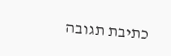כתיבת תגובה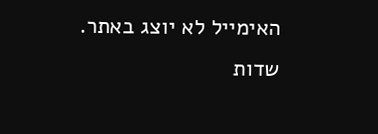האימייל לא יוצג באתר. שדות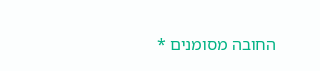החובה מסומנים *